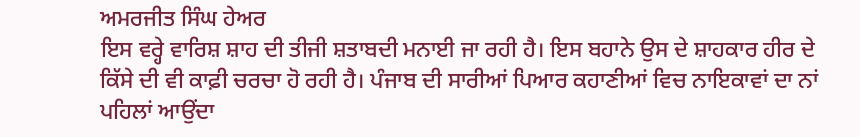ਅਮਰਜੀਤ ਸਿੰਘ ਹੇਅਰ
ਇਸ ਵਰ੍ਹੇ ਵਾਰਿਸ਼ ਸ਼ਾਹ ਦੀ ਤੀਜੀ ਸ਼ਤਾਬਦੀ ਮਨਾਈ ਜਾ ਰਹੀ ਹੈ। ਇਸ ਬਹਾਨੇ ਉਸ ਦੇ ਸ਼ਾਹਕਾਰ ਹੀਰ ਦੇ ਕਿੱਸੇ ਦੀ ਵੀ ਕਾਫ਼ੀ ਚਰਚਾ ਹੋ ਰਹੀ ਹੈ। ਪੰਜਾਬ ਦੀ ਸਾਰੀਆਂ ਪਿਆਰ ਕਹਾਣੀਆਂ ਵਿਚ ਨਾਇਕਾਵਾਂ ਦਾ ਨਾਂ ਪਹਿਲਾਂ ਆਉਂਦਾ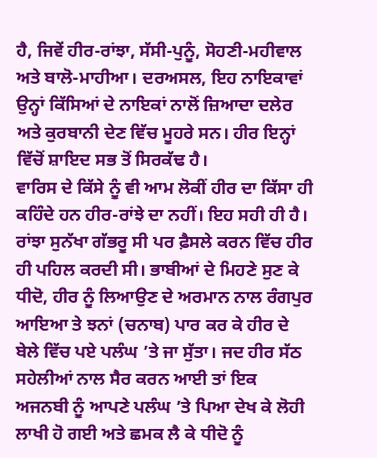ਹੈ, ਜਿਵੇਂ ਹੀਰ-ਰਾਂਝਾ, ਸੱਸੀ-ਪੁਨੂੰ, ਸੋਹਣੀ-ਮਹੀਵਾਲ ਅਤੇ ਬਾਲੋ-ਮਾਹੀਆ। ਦਰਅਸਲ, ਇਹ ਨਾਇਕਾਵਾਂ ਉਨ੍ਹਾਂ ਕਿੱਸਿਆਂ ਦੇ ਨਾਇਕਾਂ ਨਾਲੋਂ ਜ਼ਿਆਦਾ ਦਲੇਰ ਅਤੇ ਕੁਰਬਾਨੀ ਦੇਣ ਵਿੱਚ ਮੂਹਰੇ ਸਨ। ਹੀਰ ਇਨ੍ਹਾਂ ਵਿੱਚੋਂ ਸ਼ਾਇਦ ਸਭ ਤੋਂ ਸਿਰਕੱਢ ਹੈ।
ਵਾਰਿਸ ਦੇ ਕਿੱਸੇ ਨੂੰ ਵੀ ਆਮ ਲੋਕੀਂ ਹੀਰ ਦਾ ਕਿੱਸਾ ਹੀ ਕਹਿੰਦੇ ਹਨ ਹੀਰ-ਰਾਂਝੇ ਦਾ ਨਹੀਂ। ਇਹ ਸਹੀ ਹੀ ਹੈ। ਰਾਂਝਾ ਸੁਨੱਖਾ ਗੱਭਰੂ ਸੀ ਪਰ ਫ਼ੈਸਲੇ ਕਰਨ ਵਿੱਚ ਹੀਰ ਹੀ ਪਹਿਲ ਕਰਦੀ ਸੀ। ਭਾਬੀਆਂ ਦੇ ਮਿਹਣੇ ਸੁਣ ਕੇ ਧੀਦੋ, ਹੀਰ ਨੂੰ ਲਿਆਉਣ ਦੇ ਅਰਮਾਨ ਨਾਲ ਰੰਗਪੁਰ ਆਇਆ ਤੇ ਝਨਾਂ (ਚਨਾਬ) ਪਾਰ ਕਰ ਕੇ ਹੀਰ ਦੇ ਬੇਲੇ ਵਿੱਚ ਪਏ ਪਲੰਘ ’ਤੇ ਜਾ ਸੁੱਤਾ। ਜਦ ਹੀਰ ਸੱਠ ਸਹੇਲੀਆਂ ਨਾਲ ਸੈਰ ਕਰਨ ਆਈ ਤਾਂ ਇਕ ਅਜਨਬੀ ਨੂੰ ਆਪਣੇ ਪਲੰਘ ’ਤੇ ਪਿਆ ਦੇਖ ਕੇ ਲੋਹੀ ਲਾਖੀ ਹੋ ਗਈ ਅਤੇ ਛਮਕ ਲੈ ਕੇ ਧੀਦੋ ਨੂੰ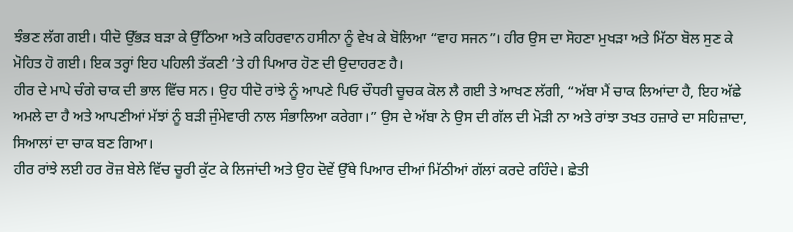ਝੰਭਣ ਲੱਗ ਗਈ। ਧੀਦੋ ਉੱਭੜ ਬੜਾ ਕੇ ਉੱਠਿਆ ਅਤੇ ਕਹਿਰਵਾਨ ਹਸੀਨਾ ਨੂੰ ਵੇਖ ਕੇ ਬੋਲਿਆ “ਵਾਹ ਸਜਨ”। ਹੀਰ ਉਸ ਦਾ ਸੋਹਣਾ ਮੁਖੜਾ ਅਤੇ ਮਿੱਠਾ ਬੋਲ ਸੁਣ ਕੇ ਮੋਹਿਤ ਹੋ ਗਈ। ਇਕ ਤਰ੍ਹਾਂ ਇਹ ਪਹਿਲੀ ਤੱਕਣੀ ’ਤੇ ਹੀ ਪਿਆਰ ਹੋਣ ਦੀ ਉਦਾਹਰਣ ਹੈ।
ਹੀਰ ਦੇ ਮਾਪੇ ਚੰਗੇ ਚਾਕ ਦੀ ਭਾਲ ਵਿੱਚ ਸਨ। ਉਹ ਧੀਦੋ ਰਾਂਝੇ ਨੂੰ ਆਪਣੇ ਪਿਓ ਚੌਧਰੀ ਚੂਚਕ ਕੋਲ ਲੈ ਗਈ ਤੇ ਆਖਣ ਲੱਗੀ, “ਅੱਬਾ ਮੈਂ ਚਾਕ ਲਿਆਂਦਾ ਹੈ, ਇਹ ਅੱਛੇ ਅਮਲੇ ਦਾ ਹੈ ਅਤੇ ਆਪਣੀਆਂ ਮੱਝਾਂ ਨੂੰ ਬੜੀ ਜੁੰਮੇਵਾਰੀ ਨਾਲ ਸੰਭਾਲਿਆ ਕਰੇਗਾ।” ਉਸ ਦੇ ਅੱਬਾ ਨੇ ਉਸ ਦੀ ਗੱਲ ਦੀ ਮੋੜੀ ਨਾ ਅਤੇ ਰਾਂਝਾ ਤਖਤ ਹਜ਼ਾਰੇ ਦਾ ਸਹਿਜ਼ਾਦਾ, ਸਿਆਲਾਂ ਦਾ ਚਾਕ ਬਣ ਗਿਆ।
ਹੀਰ ਰਾਂਝੇ ਲਈ ਹਰ ਰੋਜ਼ ਬੇਲੇ ਵਿੱਚ ਚੂਰੀ ਕੁੱਟ ਕੇ ਲਿਜਾਂਦੀ ਅਤੇ ਉਹ ਦੋਵੇਂ ਉੱਥੇ ਪਿਆਰ ਦੀਆਂ ਮਿੱਠੀਆਂ ਗੱਲਾਂ ਕਰਦੇ ਰਹਿੰਦੇ। ਛੇਤੀ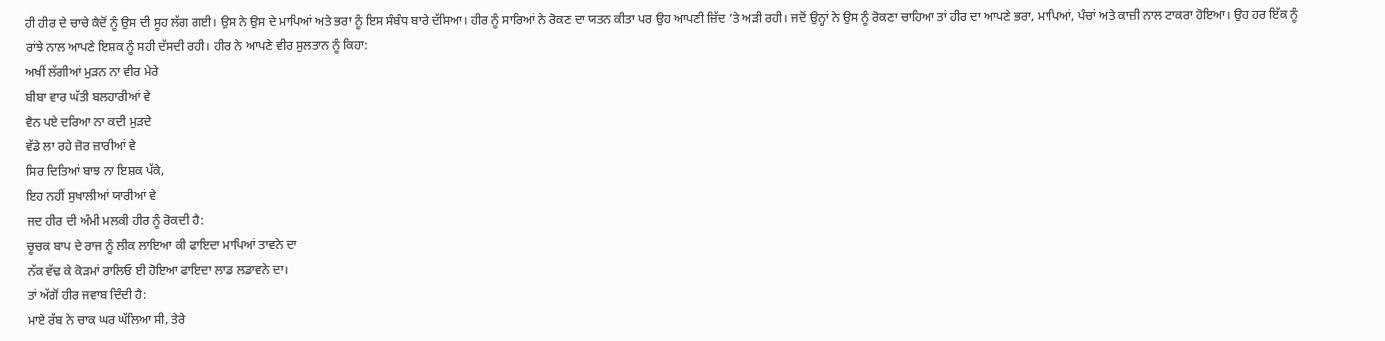ਹੀ ਹੀਰ ਦੇ ਚਾਚੇ ਕੈਦੋਂ ਨੂੰ ਉਸ ਦੀ ਸੂਹ ਲੱਗ ਗਈ। ਉਸ ਨੇ ਉਸ ਦੇ ਮਾਪਿਆਂ ਅਤੇ ਭਰਾ ਨੂੰ ਇਸ ਸੰਬੰਧ ਬਾਰੇ ਦੱਸਿਆ। ਹੀਰ ਨੂੰ ਸਾਰਿਆਂ ਨੇ ਰੋਕਣ ਦਾ ਯਤਨ ਕੀਤਾ ਪਰ ਉਹ ਆਪਣੀ ਜ਼ਿੱਦ ’ਤੇ ਅੜੀ ਰਹੀ। ਜਦੋਂ ਉਨ੍ਹਾਂ ਨੇ ਉਸ ਨੂੰ ਰੋਕਣਾ ਚਾਹਿਆ ਤਾਂ ਹੀਰ ਦਾ ਆਪਣੇ ਭਰਾ, ਮਾਪਿਆਂ, ਪੰਚਾਂ ਅਤੇ ਕਾਜ਼ੀ ਨਾਲ ਟਾਕਰਾ ਹੋਇਆ। ਉਹ ਹਰ ਇੱਕ ਨੂੰ ਰਾਂਝੇ ਨਾਲ ਆਪਣੇ ਇਸ਼ਕ ਨੂੰ ਸਹੀ ਦੱਸਦੀ ਰਹੀ। ਹੀਰ ਨੇ ਆਪਣੇ ਵੀਰ ਸੁਲਤਾਨ ਨੂੰ ਕਿਹਾ:
ਅਖੀਂ ਲੱਗੀਆਂ ਮੁੜਨ ਨਾ ਵੀਰ ਮੇਰੇ
ਬੀਬਾ ਵਾਰ ਘੱਤੀ ਬਲਹਾਰੀਆਂ ਵੇ
ਵੈਨ ਪਏ ਦਰਿਆ ਨਾ ਕਦੀ ਮੁੜਦੇ
ਵੱਡੇ ਲਾ ਰਹੇ ਜ਼ੋਰ ਜ਼ਾਰੀਆਂ ਵੇ
ਸਿਰ ਦਿਤਿਆਂ ਬਾਝ ਨਾ ਇਸ਼ਕ ਪੱਕੇ,
ਇਹ ਨਹੀਂ ਸੁਖਾਲੀਆਂ ਯਾਰੀਆਂ ਵੇ
ਜਦ ਹੀਰ ਦੀ ਅੰਮੀ ਮਲਕੀ ਹੀਰ ਨੂੰ ਰੋਕਦੀ ਹੈ:
ਚੂਚਕ ਬਾਪ ਦੇ ਰਾਜ ਨੂੰ ਲੀਕ ਲਾਇਆ ਕੀ ਫਾਇਦਾ ਮਾਪਿਆਂ ਤਾਵਨੇ ਦਾ
ਨੱਕ ਵੱਢ ਕੇ ਕੋੜਮਾਂ ਰਾਲਿਓ ਈ ਹੋਇਆ ਫਾਇਦਾ ਲਾਡ ਲਡਾਵਨੇ ਦਾ।
ਤਾਂ ਅੱਗੋਂ ਹੀਰ ਜਵਾਬ ਦਿੰਦੀ ਹੈ:
ਮਾਏ ਰੱਬ ਨੇ ਚਾਕ ਘਰ ਘੱਲਿਆ ਸੀ, ਤੇਰੇ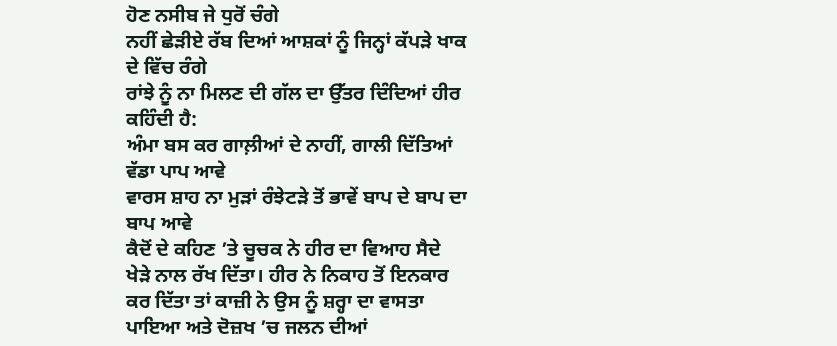ਹੋਣ ਨਸੀਬ ਜੇ ਧੁਰੋਂ ਚੰਗੇ
ਨਹੀਂ ਛੇੜੀਏ ਰੱਬ ਦਿਆਂ ਆਸ਼ਕਾਂ ਨੂੰ ਜਿਨ੍ਹਾਂ ਕੱਪੜੇ ਖਾਕ ਦੇ ਵਿੱਚ ਰੰਗੇ
ਰਾਂਝੇ ਨੂੰ ਨਾ ਮਿਲਣ ਦੀ ਗੱਲ ਦਾ ਉੱਤਰ ਦਿੰਦਿਆਂ ਹੀਰ ਕਹਿੰਦੀ ਹੈ:
ਅੰਮਾ ਬਸ ਕਰ ਗਾਲ਼ੀਆਂ ਦੇ ਨਾਹੀਂ, ਗਾਲੀ ਦਿੱਤਿਆਂ ਵੱਡਾ ਪਾਪ ਆਵੇ
ਵਾਰਸ ਸ਼ਾਹ ਨਾ ਮੁੜਾਂ ਰੰਝੇਟੜੇ ਤੋਂ ਭਾਵੇਂ ਬਾਪ ਦੇ ਬਾਪ ਦਾ ਬਾਪ ਆਵੇ
ਕੈਦੋਂ ਦੇ ਕਹਿਣ ’ਤੇ ਚੂਚਕ ਨੇ ਹੀਰ ਦਾ ਵਿਆਹ ਸੈਦੇ ਖੇੜੇ ਨਾਲ ਰੱਖ ਦਿੱਤਾ। ਹੀਰ ਨੇ ਨਿਕਾਹ ਤੋਂ ਇਨਕਾਰ ਕਰ ਦਿੱਤਾ ਤਾਂ ਕਾਜ਼ੀ ਨੇ ਉਸ ਨੂੰ ਸ਼ਰ੍ਹਾ ਦਾ ਵਾਸਤਾ ਪਾਇਆ ਅਤੇ ਦੋਜ਼ਖ ’ਚ ਜਲਨ ਦੀਆਂ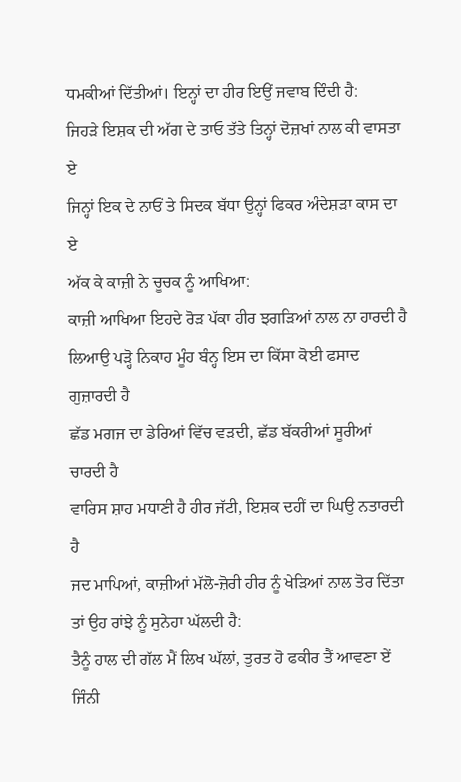ਧਮਕੀਆਂ ਦਿੱਤੀਆਂ। ਇਨ੍ਹਾਂ ਦਾ ਹੀਰ ਇਉਂ ਜਵਾਬ ਦਿੰਦੀ ਹੈ:
ਜਿਹੜੇ ਇਸ਼ਕ ਦੀ ਅੱਗ ਦੇ ਤਾਓ ਤੱਤੇ ਤਿਨ੍ਹਾਂ ਦੋਜ਼ਖਾਂ ਨਾਲ ਕੀ ਵਾਸਤਾ ਏ
ਜਿਨ੍ਹਾਂ ਇਕ ਦੇ ਨਾਓਂ ਤੇ ਸਿਦਕ ਬੱਧਾ ਉਨ੍ਹਾਂ ਫਿਕਰ ਅੰਦੇਸ਼ੜਾ ਕਾਸ ਦਾ ਏ
ਅੱਕ ਕੇ ਕਾਜ਼ੀ ਨੇ ਚੂਚਕ ਨੂੰ ਆਖਿਆ:
ਕਾਜ਼ੀ ਆਖਿਆ ਇਹਦੇ ਰੋੜ ਪੱਕਾ ਹੀਰ ਝਗੜਿਆਂ ਨਾਲ ਨਾ ਹਾਰਦੀ ਹੈ
ਲਿਆਉ ਪੜ੍ਹੋ ਨਿਕਾਹ ਮੂੰਹ ਬੰਨ੍ਹ ਇਸ ਦਾ ਕਿੱਸਾ ਕੋਈ ਫਸਾਦ ਗੁਜ਼ਾਰਦੀ ਹੈ
ਛੱਡ ਮਗਜ ਦਾ ਡੇਰਿਆਂ ਵਿੱਚ ਵੜਦੀ, ਛੱਡ ਬੱਕਰੀਆਂ ਸੂਰੀਆਂ ਚਾਰਦੀ ਹੈ
ਵਾਰਿਸ ਸ਼ਾਹ ਮਧਾਣੀ ਹੈ ਹੀਰ ਜੱਟੀ, ਇਸ਼ਕ ਦਹੀਂ ਦਾ ਘਿਉ ਨਤਾਰਦੀ ਹੈ
ਜਦ ਮਾਪਿਆਂ, ਕਾਜ਼ੀਆਂ ਮੱਲੋ-ਜ਼ੋਰੀ ਹੀਰ ਨੂੰ ਖੇੜਿਆਂ ਨਾਲ ਤੋਰ ਦਿੱਤਾ ਤਾਂ ਉਹ ਰਾਂਝੇ ਨੂੰ ਸੁਨੇਹਾ ਘੱਲਦੀ ਹੈ:
ਤੈਨੂੰ ਹਾਲ ਦੀ ਗੱਲ ਮੈਂ ਲਿਖ ਘੱਲਾਂ, ਤੁਰਤ ਹੋ ਫਕੀਰ ਤੈਂ ਆਵਣਾ ਏਂ
ਜਿੰਨੀ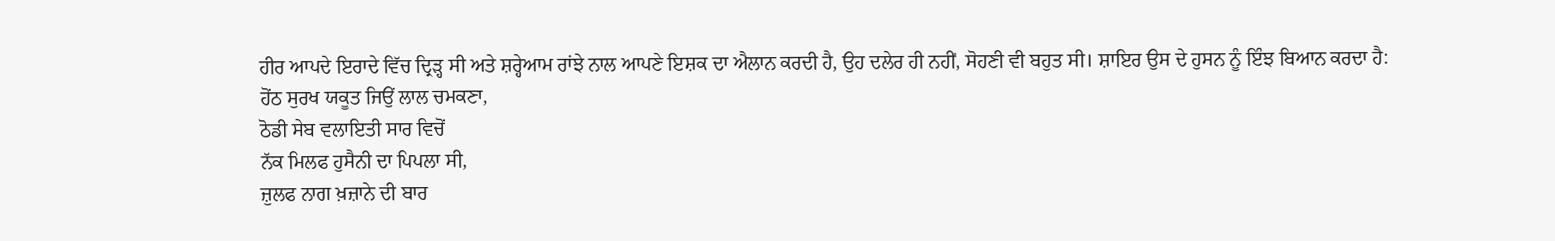ਹੀਰ ਆਪਦੇ ਇਰਾਦੇ ਵਿੱਚ ਦ੍ਰਿੜ੍ਹ ਸੀ ਅਤੇ ਸ਼ਰ੍ਹੇਆਮ ਰਾਂਝੇ ਨਾਲ ਆਪਣੇ ਇਸ਼ਕ ਦਾ ਐਲਾਨ ਕਰਦੀ ਹੈ, ਉਹ ਦਲੇਰ ਹੀ ਨਹੀਂ, ਸੋਹਣੀ ਵੀ ਬਹੁਤ ਸੀ। ਸ਼ਾਇਰ ਉਸ ਦੇ ਹੁਸਨ ਨੂੰ ਇੰਝ ਬਿਆਨ ਕਰਦਾ ਹੈ:
ਹੋਂਠ ਸੁਰਖ ਯਕੂਤ ਜਿਉਂ ਲਾਲ ਚਮਕਣਾ,
ਠੋਡੀ ਸੇਬ ਵਲਾਇਤੀ ਸਾਰ ਵਿਚੋਂ
ਨੱਕ ਮਿਲਫ ਹੁਸੈਨੀ ਦਾ ਪਿਪਲਾ ਸੀ,
ਜ਼ੁਲਫ ਨਾਗ ਖ਼ਜ਼ਾਨੇ ਦੀ ਬਾਰ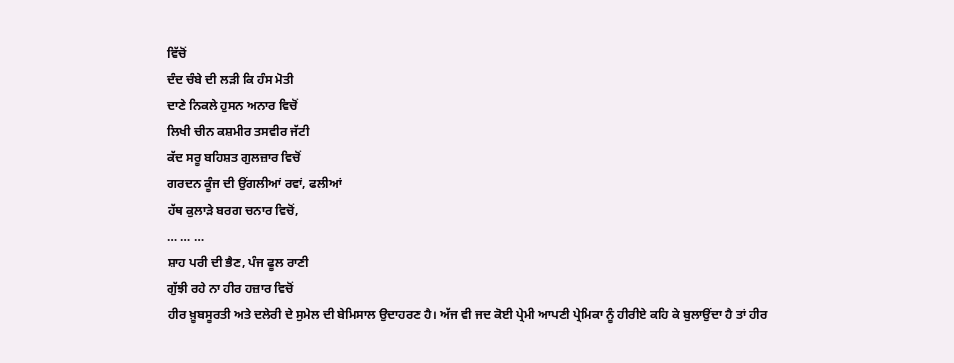ਵਿੱਚੋਂ
ਦੰਦ ਚੰਬੇ ਦੀ ਲੜੀ ਕਿ ਹੰਸ ਮੋਤੀ
ਦਾਣੇ ਨਿਕਲੇ ਹੁਸਨ ਅਨਾਰ ਵਿਚੋਂ
ਲਿਖੀ ਚੀਨ ਕਸ਼ਮੀਰ ਤਸਵੀਰ ਜੱਟੀ
ਕੱਦ ਸਰੂ ਬਹਿਸ਼ਤ ਗੁਲਜ਼ਾਰ ਵਿਚੋਂ
ਗਰਦਨ ਕੂੰਜ ਦੀ ਉਂਗਲੀਆਂ ਰਵਾਂ, ਫਲੀਆਂ
ਹੱਥ ਕੁਲਾੜੇ ਬਰਗ ਚਨਾਰ ਵਿਚੋਂ,
… … …
ਸ਼ਾਹ ਪਰੀ ਦੀ ਭੈਣ, ਪੰਜ ਫੂਲ ਰਾਣੀ
ਗੁੱਝੀ ਰਹੇ ਨਾ ਹੀਰ ਹਜ਼ਾਰ ਵਿਚੋਂ
ਹੀਰ ਖ਼ੂਬਸੂਰਤੀ ਅਤੇ ਦਲੇਰੀ ਦੇ ਸੁਮੇਲ ਦੀ ਬੇਮਿਸਾਲ ਉਦਾਹਰਣ ਹੈ। ਅੱਜ ਵੀ ਜਦ ਕੋਈ ਪ੍ਰੇਮੀ ਆਪਣੀ ਪ੍ਰੇਮਿਕਾ ਨੂੰ ਹੀਰੀਏ ਕਹਿ ਕੇ ਬੁਲਾਉਂਦਾ ਹੈ ਤਾਂ ਹੀਰ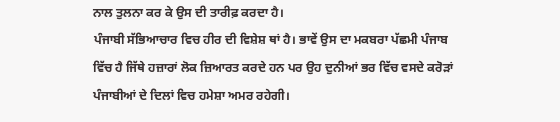ਨਾਲ ਤੁਲਨਾ ਕਰ ਕੇ ਉਸ ਦੀ ਤਾਰੀਫ਼ ਕਰਦਾ ਹੈ।
ਪੰਜਾਬੀ ਸੱਭਿਆਚਾਰ ਵਿਚ ਹੀਰ ਦੀ ਵਿਸ਼ੇਸ਼ ਥਾਂ ਹੈ। ਭਾਵੇਂ ਉਸ ਦਾ ਮਕਬਰਾ ਪੱਛਮੀ ਪੰਜਾਬ ਵਿੱਚ ਹੈ ਜਿੱਥੇ ਹਜ਼ਾਰਾਂ ਲੋਕ ਜ਼ਿਆਰਤ ਕਰਦੇ ਹਨ ਪਰ ਉਹ ਦੁਨੀਆਂ ਭਰ ਵਿੱਚ ਵਸਦੇ ਕਰੋੜਾਂ ਪੰਜਾਬੀਆਂ ਦੇ ਦਿਲਾਂ ਵਿਚ ਹਮੇਸ਼ਾ ਅਮਰ ਰਹੇਗੀ।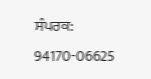ਸੰਪਰਕ: 94170-06625